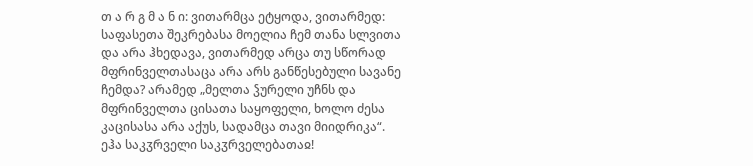თ ა რ გ მ ა ნ ი: ვითარმცა ეტყოდა, ვითარმედ: საფასეთა შეკრებასა მოელია ჩემ თანა სლვითა და არა ჰხედავა, ვითარმედ არცა თუ სწორად მფრინველთასაცა არა არს განწესებული სავანე ჩემდა? არამედ „მელთა ჴურელი უჩნს და მფრინველთა ცისათა საყოფელი, ხოლო ძესა კაცისასა არა აქუს, სადამცა თავი მიიდრიკა“.
ეჰა საკჳრველი საკჳრველებათაჲ!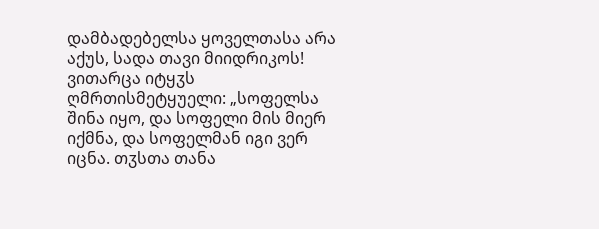დამბადებელსა ყოველთასა არა აქუს, სადა თავი მიიდრიკოს! ვითარცა იტყჳს ღმრთისმეტყუელი: „სოფელსა შინა იყო, და სოფელი მის მიერ იქმნა, და სოფელმან იგი ვერ იცნა. თჳსთა თანა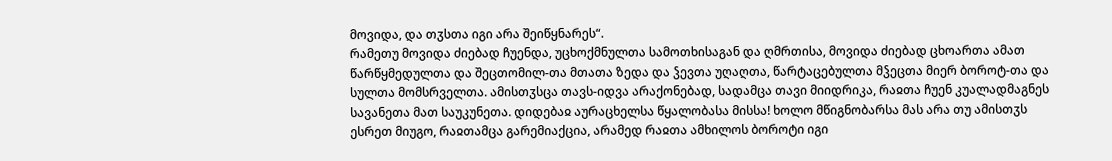მოვიდა, და თჳსთა იგი არა შეიწყნარეს“.
რამეთუ მოვიდა ძიებად ჩუენდა, უცხოქმნულთა სამოთხისაგან და ღმრთისა, მოვიდა ძიებად ცხოართა ამათ წარწყმედულთა და შეცთომილ-თა მთათა ზედა და ჴევთა უღაღთა, წარტაცებულთა მჴეცთა მიერ ბოროტ-თა და სულთა მომსრველთა. ამისთჳსცა თავს-იდვა არაქონებად, სადამცა თავი მიიდრიკა, რაჲთა ჩუენ კუალადმაგნეს სავანეთა მათ საუკუნეთა. დიდებაჲ აურაცხელსა წყალობასა მისსა! ხოლო მწიგნობარსა მას არა თუ ამისთჳს ესრეთ მიუგო, რაჲთამცა გარემიაქცია, არამედ რაჲთა ამხილოს ბოროტი იგი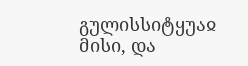გულისსიტყუაჲ მისი, და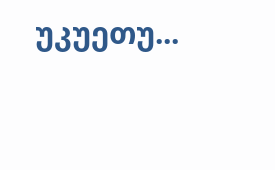უკუეთუ...